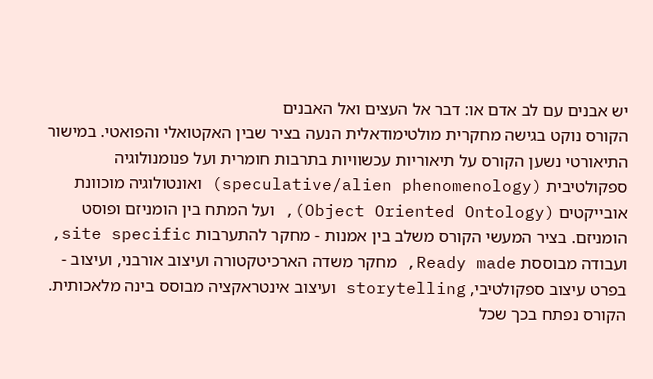יש אבנים עם לב אדם או: דבר אל העצים ואל האבנים
הקורס נוקט בגישה מחקרית מולטימודאלית הנעה בציר שבין האקטואלי והפואטי. במישור התיאורטי נשען הקורס על תיאוריות עכשוויות בתרבות חומרית ועל פנומנולוגיה ספקולטיבית (speculative/alien phenomenology) ואונטולוגיה מוכוונת אובייקטים (Object Oriented Ontology), ועל המתח בין הומניזם ופוסט הומניזם. בציר המעשי הקורס משלב בין אמנות - מחקר להתערבות site specific, ועבודה מבוססת Ready made, מחקר משדה הארכיטקטורה ועיצוב אורבני, ועיצוב - בפרט עיצוב ספקולטיבי, storytelling ועיצוב אינטראקציה מבוסס בינה מלאכותית.
הקורס נפתח בכך שכל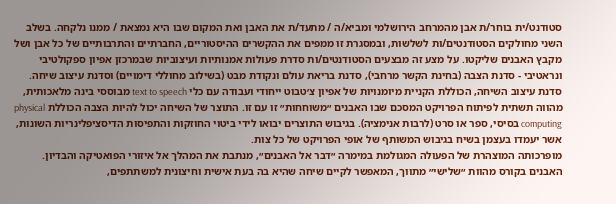סטודנט/ית בוחר/ת אבן מהמרחב הירושלמי ומביא/ה / מתעד/ת את האבן ואת המקום שבו היא נמצאת / ממנו נלקחה. בשלב השני מחולקים הסטודנטים/ות לשלשות, ובמסגרת זו ממפים את ההקשרים ההיסטוריים, החברתיים והתרבותיים של כל אבן ושל מקבץ האבנים שליקטו. על מצע זה מבצעים הסטודנטים/ות סדרת פעולות אמנותיות ועיצוביות שבמרכזן אפיון ספקולטיבי ונראטיבי - סדנת הצבה (בחינת הקשר מרחבי), סדנת בריאת עולם ונקודת מבט (בשילוב מחוללי דימויים) וסדנת עיצוב שיחה. סדנת עיצוב השיחה, הכוללת הקניית מיומנויות של אפיון צ׳טבוט ייחודי ועבודה עם כלי text to speech מבוססי בינה מלאכותית, מהווה תשתית לפיתוח הפרויקט המסכם שבו האבנים ״משוחחות״ זו עם זו. התוצר של השיחה יכול להיות הצבה הכוללת physical computing בסיסי, ספר או סרט (לרבות אנימציה). בגיבוש התוצרים יבואו לידי ביטוי החוזקות והתפיסות הדיסציפלינריות השונות, אשר יעמדו בעצמן בשיח בגיבוש המשותף של אופי הפרויקט של כל צות.
מופרכותה המוצהרת של הפעולה המגולמת במימרה ״דבר אל האבנים״, מנתבת את המהלך אל איזורי הפואטיקה והבדיון. האבנים בקורס מהוות ״שלישי״ מתווך, המאפשר לקיים שיחה שהיא בה בעת אישית וחיצונית למשתתפים,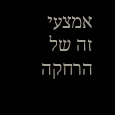אמצעי זה של הרחקה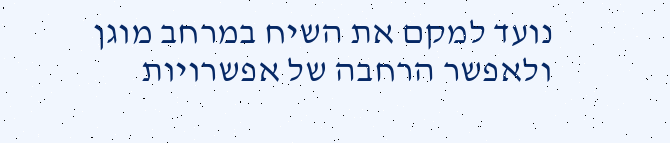נועד למקם את השיח במרחב מוגן ולאפשר הרחבה של אפשרויות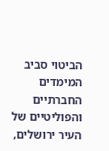הביטוי סביב המימדים החברתיים והפוליטיים של העיר ירושלים,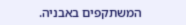המשתקפים באבניה.